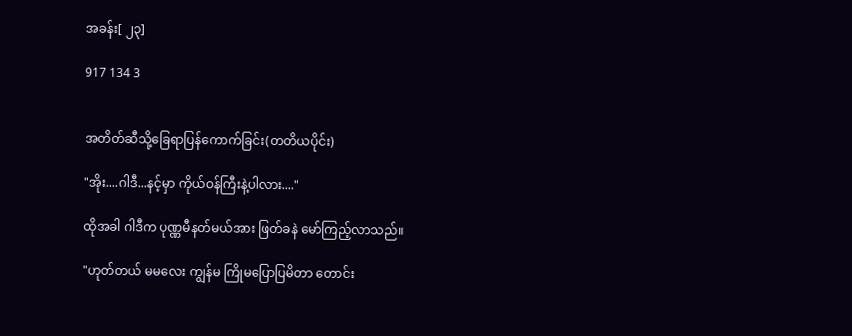အခန်း[ ၂၃]

917 134 3


အတိတ်ဆီသို့ခြေရာပြန်ကောက်ခြင်း(တတိယပိုင်း)

"အိုး....ဂါဒီ...နင့်မှာ ကိုယ်ဝန်ကြီးနဲ့ပါလား...."

ထိုအခါ ဂါဒီက ပုဏ္ဏမီနတ်မယ်အား ဖြတ်ခနဲ မော်ကြည့်လာသည်။

"ဟုတ်တယ် မမလေး ကျွန်မ ကြိုမပြောပြမိတာ တောင်း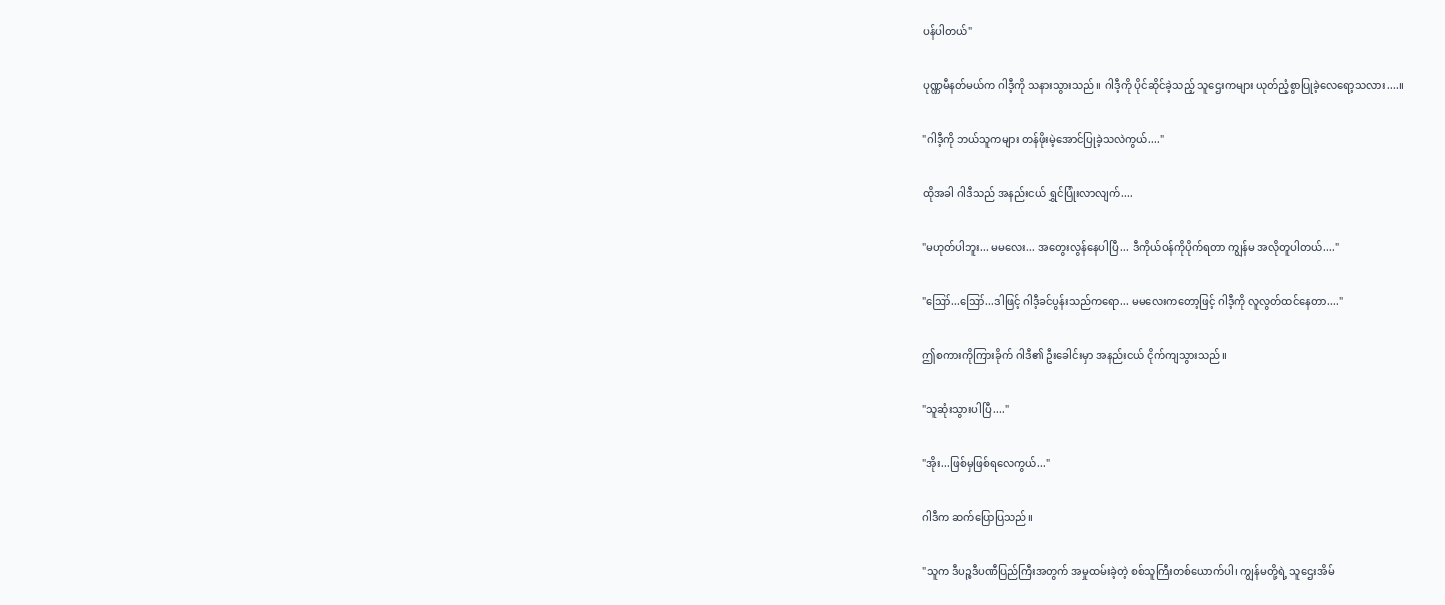ပန်ပါတယ်"

ပုဏ္ဏမီနတ်မယ်က ဂါဒီ့ကို သနားသွားသည်။ ဂါဒီ့ကို ပိုင်ဆိုင်ခဲ့သည့် သူဌေးကများ ယုတ်ညံ့စွာပြုခဲ့လေရော့သလား....။

"ဂါဒီ့ကို ဘယ်သူကများ တန်ဖိုးမဲ့အောင်ပြုခဲ့သလဲကွယ်...."

ထိုအခါ ဂါဒီသည် အနည်းငယ် ရွှင်ပြုံးလာလျက်....

"မဟုတ်ပါဘူး... မမလေး... အတွေးလွန်နေပါပြီ... ဒီကိုယ်ဝန်ကိုပိုက်ရတာ ကျွန်မ အလိုတူပါတယ်...."

"ဪ...ဪ...ဒါဖြင့် ဂါဒီ့ခင်ပွန်းသည်ကရော... မမလေးကတော့ဖြင့် ဂါဒီ့ကို လူလွတ်ထင်နေတာ...."

ဤစကားကိုကြားခိုက် ဂါဒီ၏ ဦးခေါင်းမှာ အနည်းငယ် ငိုက်ကျသွားသည်။

"သူဆုံးသွားပါပြီ...."

"အိုး...ဖြစ်မှဖြစ်ရလေကွယ်..."

ဂါဒီက ဆက်ပြောပြသည်။

"သူက ဒီပဉ္စဒီပဏီပြည်ကြီးအတွက် အမှုထမ်းခဲ့တဲ့ စစ်သူကြီးတစ်ယောက်ပါ၊ ကျွန်မတို့ရဲ့ သူဌေးအိမ်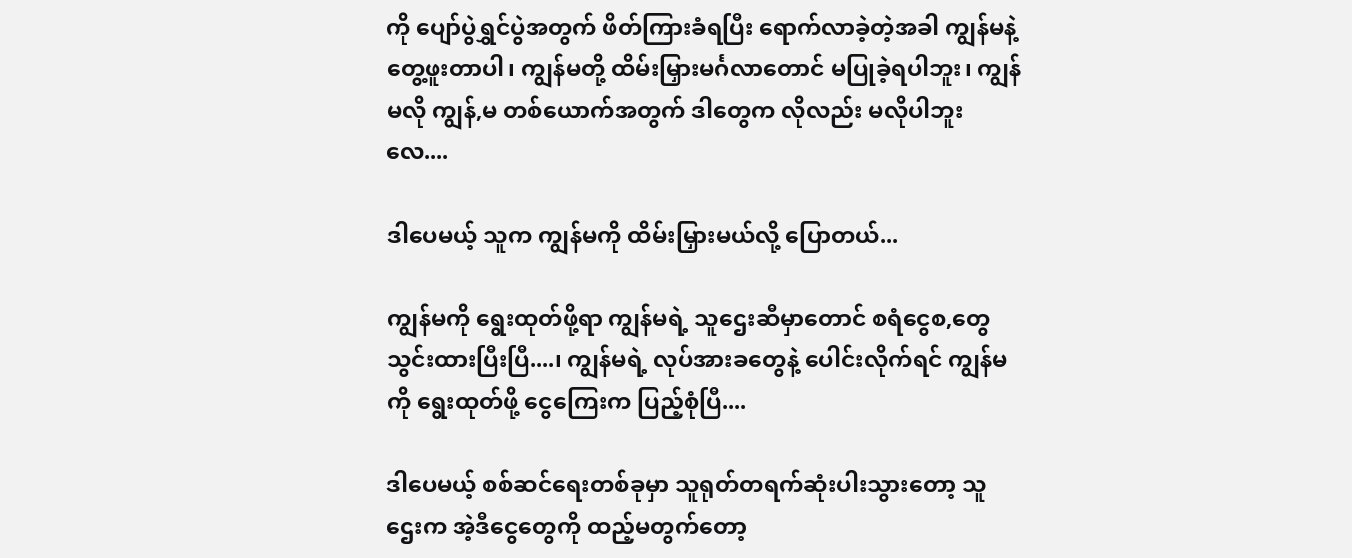ကို ပျော်ပွဲရွှင်ပွဲအတွက် ဖိတ်ကြားခံရပြီး ရောက်လာခဲ့တဲ့အခါ ကျွန်မနဲ့ တွေ့ဖူးတာပါ၊ ကျွန်မတို့ ထိမ်းမြှားမင်္ဂလာတောင် မပြုခဲ့ရပါဘူး၊ ကျွန်မလို ကျွန်,မ တစ်ယောက်အတွက် ဒါတွေက လိုလည်း မလိုပါဘူးလေ....

ဒါပေမယ့် သူက ကျွန်မကို ထိမ်းမြှားမယ်လို့ ပြောတယ်...

ကျွန်မကို ရွေးထုတ်ဖို့ရာ ကျွန်မရဲ့ သူဌေးဆီမှာတောင် စရံငွေစ,တွေ သွင်းထားပြီးပြီ....၊ ကျွန်မရဲ့ လုပ်အားခတွေနဲ့ ပေါင်းလိုက်ရင် ကျွန်မကို ရွေးထုတ်ဖို့ ငွေကြေးက ပြည့်စုံပြီ....

ဒါပေမယ့် စစ်ဆင်ရေးတစ်ခုမှာ သူရုတ်တရက်ဆုံးပါးသွားတော့ သူဌေးက အဲ့ဒီငွေတွေကို ထည့်မတွက်တော့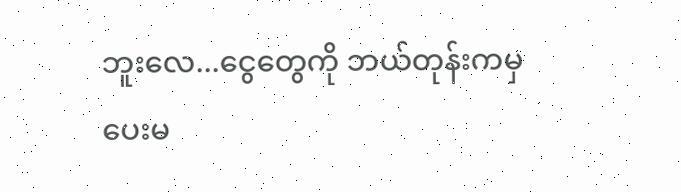ဘူးလေ...ငွေတွေကို ဘယ်တုန်းကမှ ပေးမ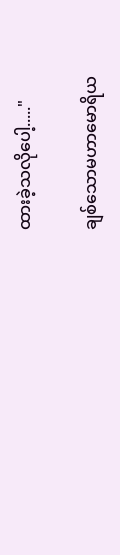ထားခဲ့သလိုပေါ့....."

ချစ်သောမဟာမောရိယ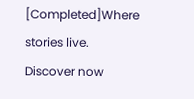[Completed]Where stories live. Discover now